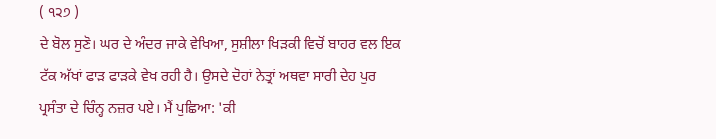( ੧੨੭ )
ਦੇ ਬੋਲ ਸੁਣੋ। ਘਰ ਦੇ ਅੰਦਰ ਜਾਕੇ ਵੇਖਿਆ, ਸੁਸ਼ੀਲਾ ਖਿੜਕੀ ਵਿਚੋਂ ਬਾਹਰ ਵਲ ਇਕ ਟੱਕ ਅੱਖਾਂ ਫਾੜ ਫਾੜਕੇ ਵੇਖ ਰਹੀ ਹੈ। ਉਸਦੇ ਦੋਹਾਂ ਨੇਤ੍ਰਾਂ ਅਥਵਾ ਸਾਰੀ ਦੇਹ ਪੁਰ ਪ੍ਰਸੰਤਾ ਦੇ ਚਿੰਨ੍ਹ ਨਜ਼ਰ ਪਏ। ਮੈਂ ਪੁਛਿਆ: 'ਕੀ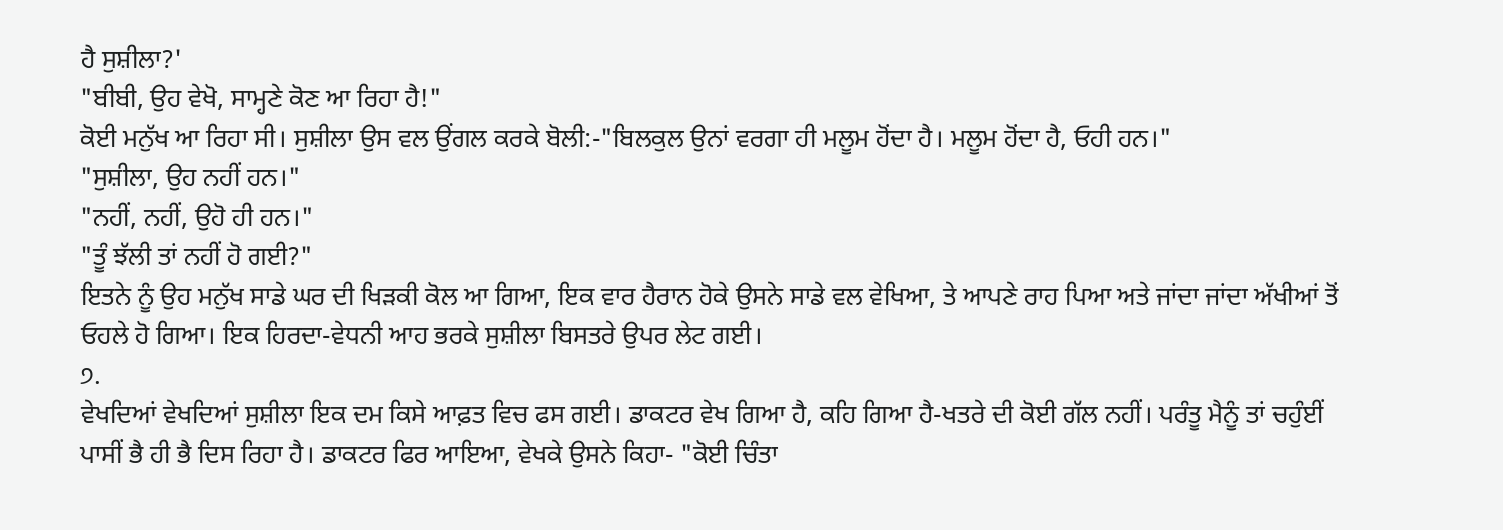ਹੈ ਸੁਸ਼ੀਲਾ?'
"ਬੀਬੀ, ਉਹ ਵੇਖੋ, ਸਾਮ੍ਹਣੇ ਕੋਣ ਆ ਰਿਹਾ ਹੈ!"
ਕੋਈ ਮਨੁੱਖ ਆ ਰਿਹਾ ਸੀ। ਸੁਸ਼ੀਲਾ ਉਸ ਵਲ ਉਂਗਲ ਕਰਕੇ ਬੋਲੀ:-"ਬਿਲਕੁਲ ਉਨਾਂ ਵਰਗਾ ਹੀ ਮਲੂਮ ਹੋਂਦਾ ਹੈ। ਮਲੂਮ ਹੋਂਦਾ ਹੈ, ਓਹੀ ਹਨ।"
"ਸੁਸ਼ੀਲਾ, ਉਹ ਨਹੀਂ ਹਨ।"
"ਨਹੀਂ, ਨਹੀਂ, ਉਹੋ ਹੀ ਹਨ।"
"ਤੂੰ ਝੱਲੀ ਤਾਂ ਨਹੀਂ ਹੋ ਗਈ?"
ਇਤਨੇ ਨੂੰ ਉਹ ਮਨੁੱਖ ਸਾਡੇ ਘਰ ਦੀ ਖਿੜਕੀ ਕੋਲ ਆ ਗਿਆ, ਇਕ ਵਾਰ ਹੈਰਾਨ ਹੋਕੇ ਉਸਨੇ ਸਾਡੇ ਵਲ ਵੇਖਿਆ, ਤੇ ਆਪਣੇ ਰਾਹ ਪਿਆ ਅਤੇ ਜਾਂਦਾ ਜਾਂਦਾ ਅੱਖੀਆਂ ਤੋਂ ਓਹਲੇ ਹੋ ਗਿਆ। ਇਕ ਹਿਰਦਾ-ਵੇਧਨੀ ਆਹ ਭਰਕੇ ਸੁਸ਼ੀਲਾ ਬਿਸਤਰੇ ਉਪਰ ਲੇਟ ਗਈ।
੭.
ਵੇਖਦਿਆਂ ਵੇਖਦਿਆਂ ਸੁਸ਼ੀਲਾ ਇਕ ਦਮ ਕਿਸੇ ਆਫ਼ਤ ਵਿਚ ਫਸ ਗਈ। ਡਾਕਟਰ ਵੇਖ ਗਿਆ ਹੈ, ਕਹਿ ਗਿਆ ਹੈ-ਖਤਰੇ ਦੀ ਕੋਈ ਗੱਲ ਨਹੀਂ। ਪਰੰਤੂ ਮੈਨੂੰ ਤਾਂ ਚਹੁੰਈਂ ਪਾਸੀਂ ਭੈ ਹੀ ਭੈ ਦਿਸ ਰਿਹਾ ਹੈ। ਡਾਕਟਰ ਫਿਰ ਆਇਆ, ਵੇਖਕੇ ਉਸਨੇ ਕਿਹਾ- "ਕੋਈ ਚਿੰਤਾ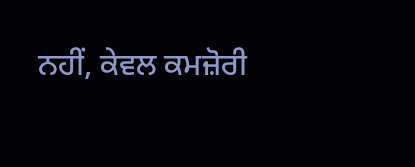ਨਹੀਂ, ਕੇਵਲ ਕਮਜ਼ੋਰੀ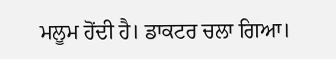ਮਲੂਮ ਹੋਂਦੀ ਹੈ। ਡਾਕਟਰ ਚਲਾ ਗਿਆ।